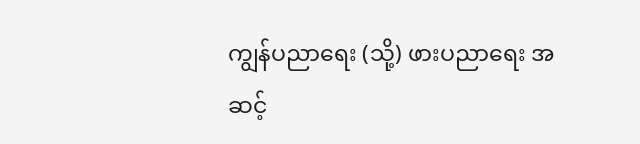ကျွန်ပညာရေး (သို့) ဖားပညာရေး အဆင့်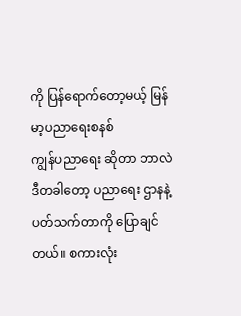ကို ပြန်ရောက်တော့မယ့် မြန်မာ့ပညာရေးစနစ်
ကျွန်ပညာရေး ဆိုတာ ဘာလဲ
ဒီတခါတော့ ပညာရေး ဌာနနဲ့ ပတ်သက်တာကို ပြောချင်တယ်။ စကားလုံး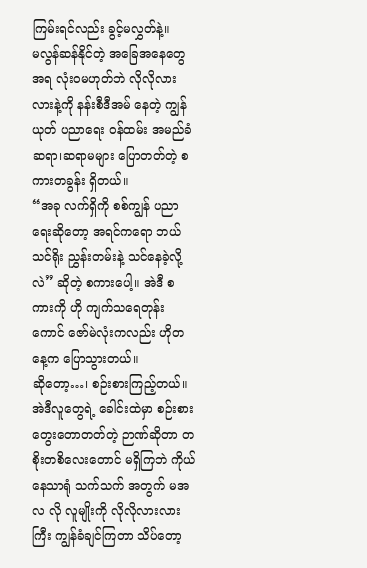ကြမ်းရင်လည်း ခွင့်မလွှတ်နဲ့။
မလွန်ဆန်နိုင်တဲ့ အခြေအနေတွေအရ လုံးဝမဟုတ်ဘဲ လိုလိုလားလားနဲ့ကို နန်းစီဒီအမ် နေတဲ့ ကျွန်ယုတ် ပညာရေး ဝန်ထမ်း အမည်ခံ ဆရာ၊ဆရာမများ ပြောတတ်တဲ့ စကားတခွန်း ရှိတယ်။
“အခု လက်ရှိကို စစ်ကျွန် ပညာရေးဆိုတော့ အရင်ကရော ဘယ်သင်ရိုး ညွှန်းတမ်းနဲ့ သင်နေခဲ့လို့လဲ” ဆိုတဲ့ စကားပေါ့။ အဲဒီ စကားကို ဟို ကျက်သရေတုန်းကောင် ဇော်မဲလုံးကလည်း ဟိုတနေ့က ပြောသွားတယ်။
ဆိုတော့…၊ စဉ်းစားကြည့်တယ်။ အဲဒီလူတွေရဲ့ ခေါင်းထဲမှာ စဉ်းစားတွေးတောတတ်တဲ့ ဉာဏ်ဆိုတာ တစိုးတစိလေးတောင် မရှိကြဘဲ ကိုယ်နေသာရုံ သက်သက် အတွက် မအလ လို လူမျိုးကို လိုလိုလားလားကြီး ကျွန်ခံချင်ကြတာ သိပ်တော့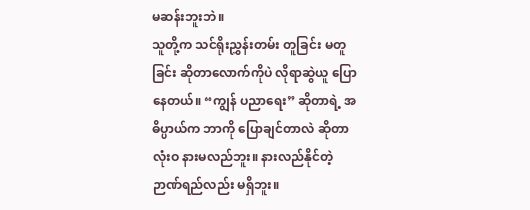မဆန်းဘူးဘဲ။
သူတို့က သင်ရိုးညွှန်းတမ်း တူခြင်း မတူခြင်း ဆိုတာလောက်ကိုပဲ လိုရာဆွဲယူ ပြောနေတယ်။ “ကျွန် ပညာရေး” ဆိုတာရဲ့ အဓိပ္ပာယ်က ဘာကို ပြောချင်တာလဲ ဆိုတာ လုံးဝ နားမလည်ဘူး။ နားလည်နိုင်တဲ့ ဉာဏ်ရည်လည်း မရှိဘူး။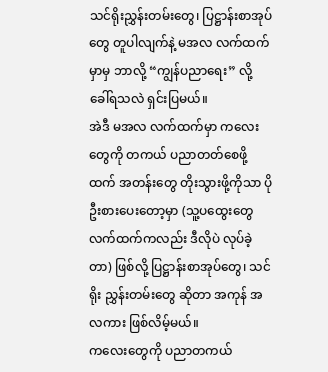သင်ရိုးညွှန်းတမ်းတွေ၊ ပြဋ္ဌာန်းစာအုပ်တွေ တူပါလျက်နဲ့ မအလ လက်ထက်မှာမှ ဘာလို့ “ကျွန်ပညာရေး” လို့ ခေါ်ရသလဲ ရှင်းပြမယ်။
အဲဒီ မအလ လက်ထက်မှာ ကလေးတွေကို တကယ် ပညာတတ်စေဖို့ထက် အတန်းတွေ တိုးသွားဖို့ကိုသာ ပိုဦးစားပေးတော့မှာ (သူ့ပထွေးတွေ လက်ထက်ကလည်း ဒီလိုပဲ လုပ်ခဲ့တာ) ဖြစ်လို့ ပြဋ္ဌာန်းစာအုပ်တွေ၊ သင်ရိုး ညွှန်းတမ်းတွေ ဆိုတာ အကုန် အလကား ဖြစ်လိမ့်မယ်။
ကလေးတွေကို ပညာတကယ်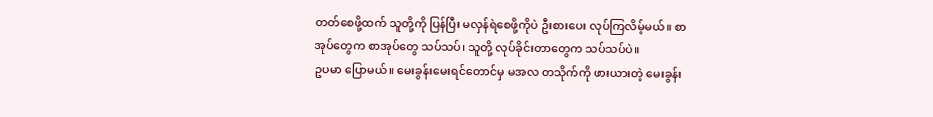တတ်စေဖို့ထက် သူတို့ကို ပြန်ပြီး မလှန်ရဲစေဖို့ကိုပဲ ဦးစားပေး လုပ်ကြလိမ့်မယ်။ စာအုပ်တွေက စာအုပ်တွေ သပ်သပ်၊ သူတို့ လုပ်ခိုင်းတာတွေက သပ်သပ်ပဲ။
ဥပမာ ပြောမယ်။ မေးခွန်းမေးရင်တောင်မှ မအလ တသိုက်ကို ဖားယားတဲ့ မေးခွန်း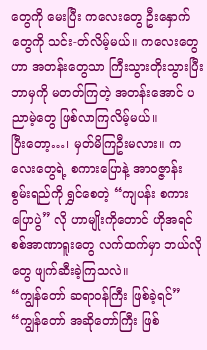တွေကို မေးပြီး ကလေးတွေ ဦးနှောက်တွေကို သင်း-တ်လိမ့်မယ်။ ကလေးတွေဟာ အတန်းတွေသာ ကြီးသွားတိုးသွားပြီး ဘာမှကို မတတ်ကြတဲ့ အတန်းအောင် ပညာမဲ့တွေ ဖြစ်လာကြလိမ့်မယ်။
ပြီးတော့…၊ မှတ်မိကြဦးမလား။ ကလေးတွေရဲ့ စကားပြောနဲ့ အာဝဇ္ဇာန်း စွမ်းရည်ကို ရွှင်စေတဲ့ “ကျပန်း စကားပြောပွဲ” လို ဟာမျိုးကိုတောင် ဟိုအရင် စစ်အာဏာရူးတွေ လက်ထက်မှာ ဘယ်လိုတွေ ဖျက်ဆီးခဲ့ကြသလဲ။
“ကျွန်တော် ဆရာဝန်ကြီး ဖြစ်ခဲ့ရင်” “ကျွန်တော် အဆိုတော်ကြီး ဖြစ်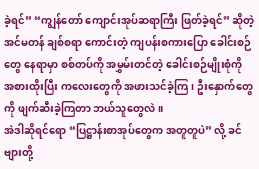ခဲ့ရင်” “ကျွန်တော် ကျောင်းအုပ်ဆရာကြီး ဖြတ်ခဲ့ရင်” ဆိုတဲ့ အင်မတန် ချစ်စရာ ကောင်းတဲ့ ကျပန်းစကားပြော ခေါင်းစဉ်တွေ နေရာမှာ စစ်တပ်ကို အမွှမ်းတင်တဲ့ ခေါင်းစဉ်မျိုးစုံကို အစားထိုးပြီး ကလေးတွေကို အဖားသင်ခဲ့ကြ၊ ဦးနှောက်တွေကို ဖျက်ဆီးခဲ့ကြတာ ဘယ်သူတွေလဲ။
အဲဒါဆိုရင်ရော “ပြဋ္ဌာန်းစာအုပ်တွေက အတူတူပဲ” လို့ ခင်ဗျားတို့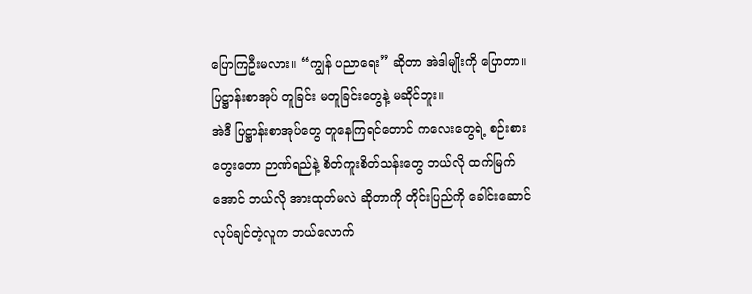ပြောကြဦးမလား။ “ကျွန် ပညာရေး” ဆိုတာ အဲဒါမျိုးကို ပြောတာ။ ပြဋ္ဌာန်းစာအုပ် တူခြင်း မတူခြင်းတွေနဲ့ မဆိုင်ဘူး။
အဲဒီ ပြဋ္ဌာန်းစာအုပ်တွေ တူနေကြရင်တောင် ကလေးတွေရဲ့ စဉ်းစားတွေးတော ဉာဏ်ရည်နဲ့ စိတ်ကူးစိတ်သန်းတွေ ဘယ်လို ထက်မြက်အောင် ဘယ်လို အားထုတ်မလဲ ဆိုတာကို တိုင်းပြည်ကို ခေါင်းဆောင် လုပ်ချင်တဲ့လူက ဘယ်လောက်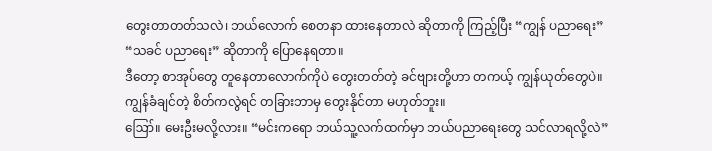တွေးတာတတ်သလဲ၊ ဘယ်လောက် စေတနာ ထားနေတာလဲ ဆိုတာကို ကြည့်ပြီး “ကျွန် ပညာရေး” “သခင် ပညာရေး” ဆိုတာကို ပြောနေရတာ။
ဒီတော့ စာအုပ်တွေ တူနေတာလောက်ကိုပဲ တွေးတတ်တဲ့ ခင်ဗျားတို့ဟာ တကယ့် ကျွန်ယုတ်တွေပဲ။ ကျွန်ခံချင်တဲ့ စိတ်ကလွဲရင် တခြားဘာမှ တွေးနိုင်တာ မဟုတ်ဘူး။
ဪ။ မေးဦးမလို့လား။ “မင်းကရော ဘယ်သူ့လက်ထက်မှာ ဘယ်ပညာရေးတွေ သင်လာရလို့လဲ”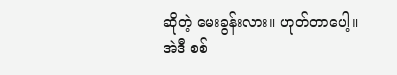ဆိုတဲ့ မေးခွန်းလား။ ဟုတ်တာပေါ့။
အဲဒီ စစ်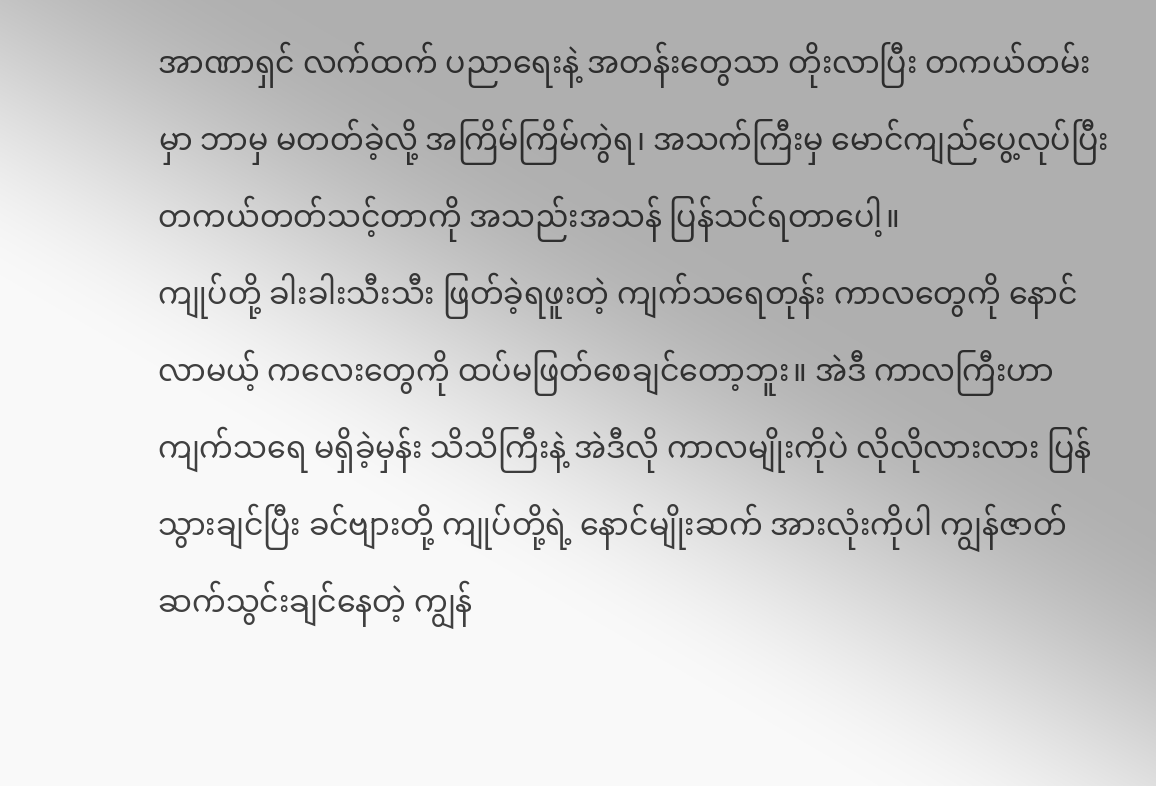အာဏာရှင် လက်ထက် ပညာရေးနဲ့ အတန်းတွေသာ တိုးလာပြီး တကယ်တမ်းမှာ ဘာမှ မတတ်ခဲ့လို့ အကြိမ်ကြိမ်ကွဲရ၊ အသက်ကြီးမှ မောင်ကျည်ပွေ့လုပ်ပြီး တကယ်တတ်သင့်တာကို အသည်းအသန် ပြန်သင်ရတာပေါ့။
ကျုပ်တို့ ခါးခါးသီးသီး ဖြတ်ခဲ့ရဖူးတဲ့ ကျက်သရေတုန်း ကာလတွေကို နောင်လာမယ့် ကလေးတွေကို ထပ်မဖြတ်စေချင်တော့ဘူး။ အဲဒီ ကာလကြီးဟာ ကျက်သရေ မရှိခဲ့မှန်း သိသိကြီးနဲ့ အဲဒီလို ကာလမျိုးကိုပဲ လိုလိုလားလား ပြန်သွားချင်ပြီး ခင်ဗျားတို့ ကျုပ်တို့ရဲ့ နောင်မျိုးဆက် အားလုံးကိုပါ ကျွန်ဇာတ် ဆက်သွင်းချင်နေတဲ့ ကျွန်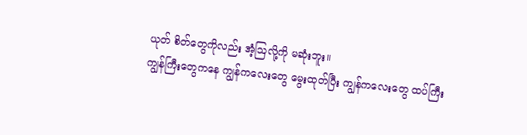ယုတ် စိတ်တွေကိုလည်း အံ့ဩလို့ကို မဆုံးဘူး။
ကျွန်ကြီးတွေကနေ ကျွန်ကလေးတွေ မွေးထုတ်ပြီး ကျွန်ကလေးတွေ ထပ်ကြီး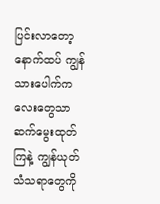ပြင်းလာတော့ နောက်ထပ် ကျွန်သားပေါက်ကလေးတွေသာ ဆက်မွေးထုတ်ကြနဲ့ ကျွန်ယုတ် သံသရာတွေကို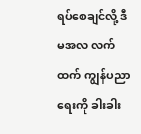ရပ်စေချင်လို့ ဒီ မအလ လက်ထက် ကျွန်ပညာရေးကို ခါးခါး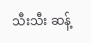သီးသီး ဆန့်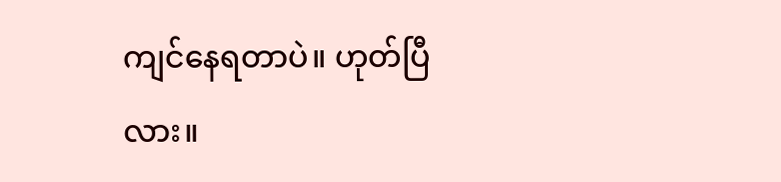ကျင်နေရတာပဲ။ ဟုတ်ပြီလား။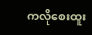ကလိုစေးထူး